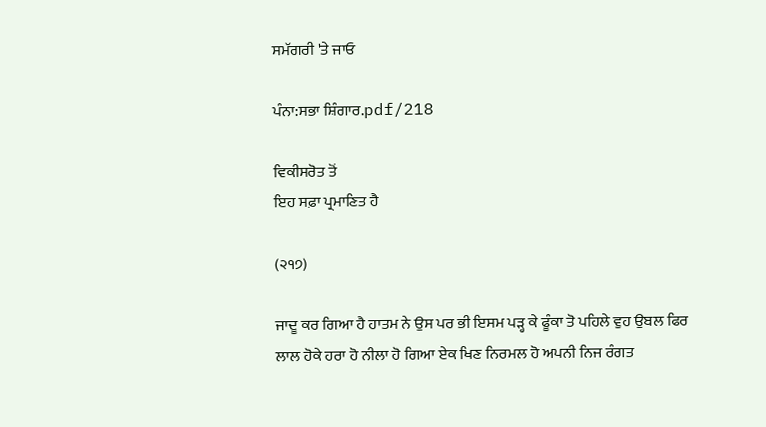ਸਮੱਗਰੀ 'ਤੇ ਜਾਓ

ਪੰਨਾ:ਸਭਾ ਸ਼ਿੰਗਾਰ.pdf/218

ਵਿਕੀਸਰੋਤ ਤੋਂ
ਇਹ ਸਫ਼ਾ ਪ੍ਰਮਾਣਿਤ ਹੈ

(੨੧੭)

ਜਾਦੂ ਕਰ ਗਿਆ ਹੈ ਹਾਤਮ ਨੇ ਉਸ ਪਰ ਭੀ ਇਸਮ ਪੜ੍ਹ ਕੇ ਫੂੰਕਾ ਤੋ ਪਹਿਲੇ ਵੁਹ ਉਬਲ ਫਿਰ ਲਾਲ ਹੋਕੇ ਹਰਾ ਹੋ ਨੀਲਾ ਹੋ ਗਿਆ ਏਕ ਖਿਣ ਨਿਰਮਲ ਹੋ ਅਪਨੀ ਨਿਜ ਰੰਗਤ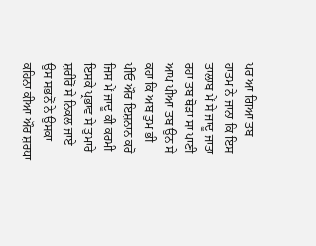ਪਰ ਆ ਗਿਆ ਤਬ ਹਾਤਮ ਨੇ ਜਾਨਾ ਕਿ ਇਸ ਤਾਲਾਬ ਮੇਂ ਸੇ ਜਾਦੂ ਜਾਤਾ ਰਹਾ ਤਬ ਥੋੜਾ ਸਾ ਪਾਣੀ ਆਪ ਪੀਆ ਤਬ ਉਨ ਸੇ ਕਹਾ ਕਿ ਅਬ ਤੁਮ ਭੀ ਪੀਓ ਔਰ ਇਸ਼ਨਾਨ ਕਰੋ ਜਿਸ ਮੇਂ ਜਾਦੂ ਕੀ ਕਰਮੀ ਇਸਕੇ ਪ੍ਰਭਾਵ ਸੇ ਤੁਮਾਰੇ ਸ਼ਰੀਰੋਂ ਸੇ ਨਿਕਲ ਜਾਏ ਉਸ ਸਭਨੋਂ ਨੇ ਉਸਕਾ ਕਹਿਨਾ ਕੀਆ ਔਰ ਸ਼ਰਧਾ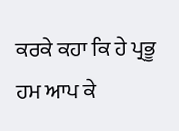ਕਰਕੇ ਕਹਾ ਕਿ ਹੇ ਪ੍ਰਭੂ ਹਮ ਆਪ ਕੇ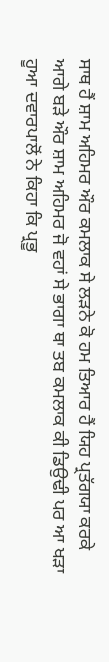ਸਾਥ ਹੈਂ ਸ਼ਾਮ ਅਹਿਮਰ ਔਰ ਕਮਲਾਕ ਸੇ ਲੜਨੇ ਕੋ ਹਮ ਤਿਆਰ ਹੈਂ ਯਿਹ ਪ੍ਰਤੱਗਯਾ ਕਰਕੇ ਆਗੇ ਬੜੇ ਔਰ ਸ਼ਾਮ ਅਹਿਮਰ ਜੋ ਵਹਾਂ ਸੇ ਭਾਗਾ ਥਾ ਤਬ ਕਮਲਾਕ ਕੀ ਡਿਉਢੀ ਪਰ ਆ ਖੜਾ ਹੂਆ ਦਵਾਰਪਾਲੋਂ ਨੇ ਕਿਹਾ ਕਿ ਪ੍ਰਭੂ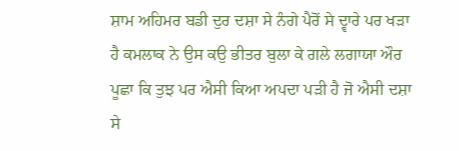ਸ਼ਾਮ ਅਹਿਮਰ ਬਡੀ ਦੁਰ ਦਸ਼ਾ ਸੇ ਨੰਗੇ ਪੈਰੋਂ ਸੇ ਦ੍ਵਾਰੇ ਪਰ ਖੜਾ ਹੈ ਕਮਲਾਕ ਨੇ ਉਸ ਕਉ ਭੀਤਰ ਬੁਲਾ ਕੇ ਗਲੇ ਲਗਾਯਾ ਔਰ ਪੂਛਾ ਕਿ ਤੁਝ ਪਰ ਐਸੀ ਕਿਆ ਅਪਦਾ ਪੜੀ ਹੈ ਜੋ ਐਸੀ ਦਸ਼ਾ ਸੇ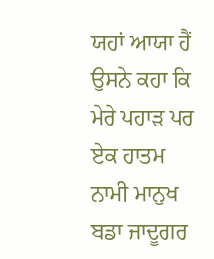ਯਹਾਂ ਆਯਾ ਹੈਂ ਉਸਨੇ ਕਹਾ ਕਿ ਮੇਰੇ ਪਹਾੜ ਪਰ ਏਕ ਹਾਤਮ ਨਾਮੀ ਮਾਨੁਖ ਬਡਾ ਜਾਦੂਗਰ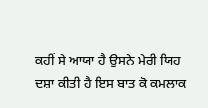ਕਹੀਂ ਸੇ ਆਯਾ ਹੈ ਉਸਨੇ ਮੇਰੀ ਯਿਹ ਦਸ਼ਾ ਕੀਤੀ ਹੈ ਇਸ ਬਾਤ ਕੋ ਕਮਲਾਕ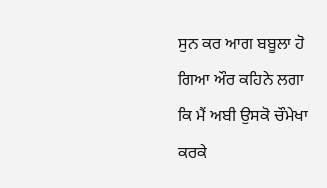ਸੁਨ ਕਰ ਆਗ ਬਬੂਲਾ ਹੋ ਗਿਆ ਔਰ ਕਹਿਨੇ ਲਗਾ ਕਿ ਮੈਂ ਅਬੀ ਉਸਕੋ ਚੌਮੇਖਾ ਕਰਕੇ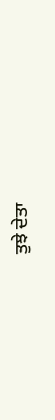ਤੁਝੇ ਦੇਤਾ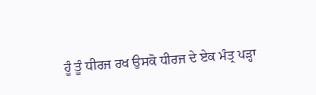ਹੂੰ ਤੂੰ ਧੀਰਜ ਰਖ ਉਸਕੋ ਧੀਰਜ ਦੇ ਏਕ ਮੰਤ੍ਰ ਪੜ੍ਹਾ